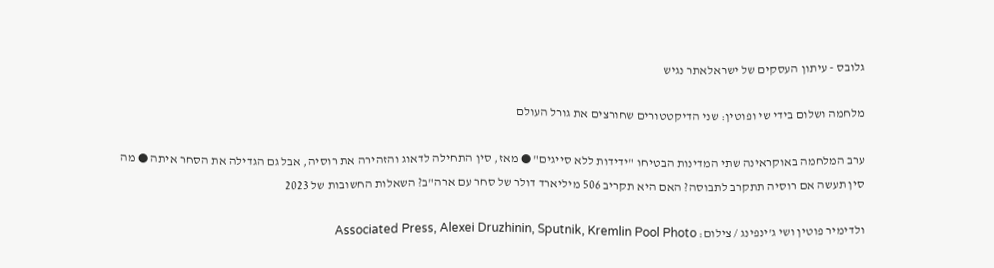גלובס - עיתון העסקים של ישראלאתר נגיש

מלחמה ושלום בידי שי ופוטין: שני הדיקטטורים שחורצים את גורל העולם

ערב המלחמה באוקראינה שתי המדינות הבטיחו "ידידות ללא סייגים" ● מאז, סין התחילה לדאוג והזהירה את רוסיה, אבל גם הגדילה את הסחר איתה ● מה סין תעשה אם רוסיה תתקרב לתבוסה? האם היא תקריב 506 מיליארד דולר של סחר עם ארה"ב? השאלות החשובות של 2023

ולדימיר פוטין ושי ג'ינפינג / צילום: Associated Press, Alexei Druzhinin, Sputnik, Kremlin Pool Photo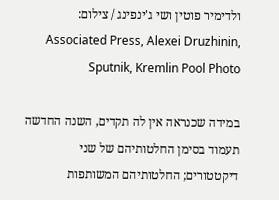ולדימיר פוטין ושי ג'ינפינג / צילום: Associated Press, Alexei Druzhinin, Sputnik, Kremlin Pool Photo

במידה שכנראה אין לה תקדים, השנה החדשה תעמוד בסימן החלטותיהם של שני דיקטטורים; החלטותיהם המשותפות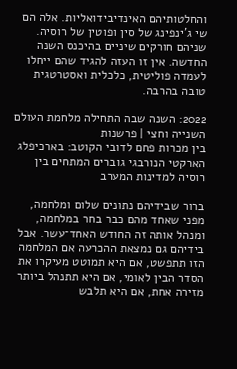והחלטותיהם האינדיבידואליות. אלה הם שי ג'ינפינג של סין ופוטין של רוסיה. שניהם חורקים שיניים בהיכנס השנה החדשה. אין זו העזה להגיד שהם ייחלו לעמדה פוליטית, כלכלית ואסטרטגית טובה בהרבה.

2022: השנה שבה התחילה מלחמת העולם השנייה וחצי | פרשנות
בין מכרות פחם לדובי הקוטב: בארכיפלג הארקטי הנורבגי גוברים המתחים בין רוסיה למדינות המערב

ברור שבידיהם נתונים שלום ומלחמה, מפני שאחד מהם כבר בחר במלחמה, ומנהל אותה זה החודש האחד־עשר. אבל בידיהם גם נמצאת ההכרעה אם המלחמה הזו תתפשט, אם היא תמוטט מעיקרו את הסדר הבין לאומי, אם היא תתנהל ביותר מזירה אחת, אם היא תלבש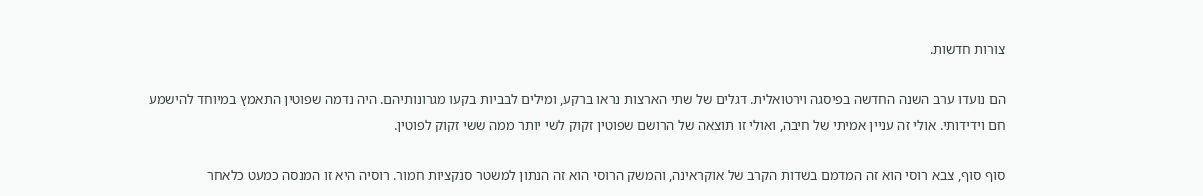צורות חדשות.

הם נועדו ערב השנה החדשה בפיסגה וירטואלית. דגלים של שתי הארצות נראו ברקע, ומילים לבביות בקעו מגרונותיהם. היה נדמה שפוטין התאמץ במיוחד להישמע חם וידידותי. אולי זה עניין אמיתי של חיבה, ואולי זו תוצאה של הרושם שפוטין זקוק לשי יותר ממה ששי זקוק לפוטין.

סוף סוף, צבא רוסי הוא זה המדמם בשדות הקרב של אוקראינה, והמשק הרוסי הוא זה הנתון למשטר סנקציות חמור. רוסיה היא זו המנסה כמעט כלאחר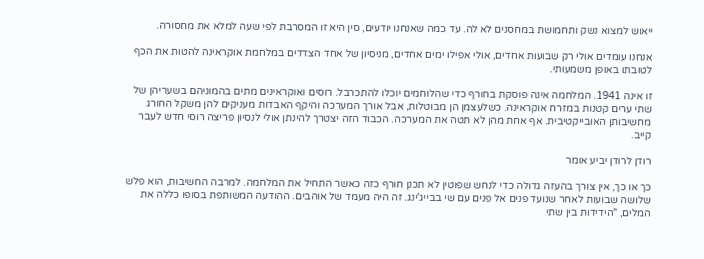ייאוש למצוא נשק ותחמושת במחסנים לא לה. עד כמה שאנחנו יודעים, סין היא זו המסרבת לפי שעה למלא את מחסורה.

אנחנו עומדים אולי רק שבועות אחדים, אולי אפילו ימים אחדים, מניסיון של אחד הצדדים במלחמת אוקראינה להטות את הכף לטובתו באופן משמעותי.

זו אינה 1941. המלחמה אינה פוסקת בחורף כדי שהלוחמים יוכלו להתכרבל. רוסים ואוקראינים מתים בהמוניהם בשעריהן של שתי ערים קטנות במזרח אוקראינה. כשלעצמן הן מבוטלות, אבל אורך המערכה והיקף האבדות מעניקים להן משקל החורג מחשיבותן האובייקטיבית. אף אחת מהן לא תטה את המערכה. הכבוד הזה יצטרך להינתן אולי לנסיון פריצה רוסי חדש לעבר קייב.

רודן לרודן יביע אומר

כך או כך, אין צורך בהעזה גדולה כדי לנחש שפוטין לא תכנן חורף כזה כאשר התחיל את המלחמה. למרבה החשיבות, הוא פלש שלושה שבועות לאחר שנועד פנים אל פנים עם שי בבייג'ינג. זה היה מעמד של אוהבים. ההודעה המשותפת בסופו כללה את המלים, "הידידות בין שתי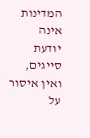המדינות אינה יודעת סייגים, ואין איסור על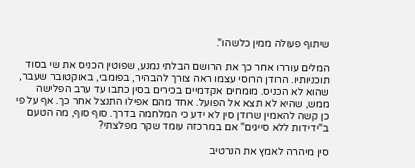שיתוף פעולה ממין כלשהו".

המלים עוררו אחר כך את הרושם הבלתי נמנע, שפוטין הכניס את שי בסוד תוכניותיו. הרודן הרוסי עצמו ראה צורך להבהיר, בפומבי, באוקטובר שעבר, שהוא לא הכניס. מומחים אקדמיים בכירים בסין כתבו עד ערב הפלישה ממש, שהיא לא תצא אל הפועל. אחד מהם אפילו התנצל אחר כך. אף על פי כן קשה להאמין שרודן סין לא ידע כי המלחמה בדרך. סוף סוף, מה הטעם ב"ידידות ללא סייגים" אם במרכזה עומד שקר מפלצתי?

סין מיהרה לאמץ את הנרטיב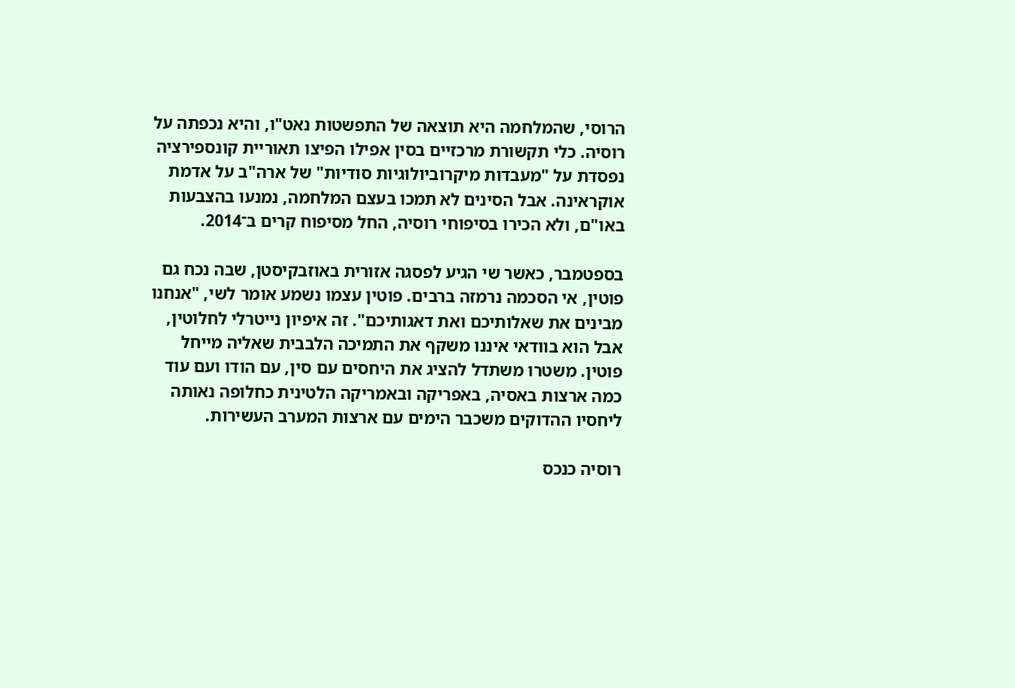הרוסי, שהמלחמה היא תוצאה של התפשטות נאט"ו, והיא נכפתה על רוסיה. כלי תקשורת מרכזיים בסין אפילו הפיצו תאוריית קונספירציה נפסדת על "מעבדות מיקרוביולוגיות סודיות" של ארה"ב על אדמת אוקראינה. אבל הסינים לא תמכו בעצם המלחמה, נמנעו בהצבעות באו"ם, ולא הכירו בסיפוחי רוסיה, החל מסיפוח קרים ב־2014.

בספטמבר, כאשר שי הגיע לפסגה אזורית באוזבקיסטן, שבה נכח גם פוטין, אי הסכמה נרמזה ברבים. פוטין עצמו נשמע אומר לשי, "אנחנו מבינים את שאלותיכם ואת דאגותיכם". זה איפיון נייטרלי לחלוטין, אבל הוא בוודאי איננו משקף את התמיכה הלבבית שאליה מייחל פוטין. משטרו משתדל להציג את היחסים עם סין, עם הודו ועם עוד כמה ארצות באסיה, באפריקה ובאמריקה הלטינית כחלופה נאותה ליחסיו ההדוקים משכבר הימים עם ארצות המערב העשירות.

רוסיה כנכס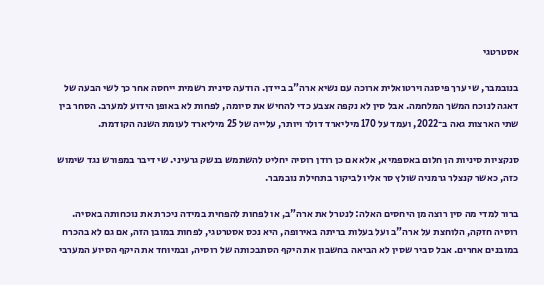אסטרטגי

בנובמבר, שי ערך פיסגה וירטואלית ארוכה עם נשיא ארה"ב ביידן. הודעה סינית רשמית ייחסה אחר כך לשי הבעה של דאגה לנוכח המשך המלחמה. אבל סין לא נקפה אצבע כדי להחיש את סיומה, לפחות לא באופן הידוע למערב. הסחר בין שתי הארצות גאה ב־2022, ועמד על 170 מיליארד דולר ויותר, עלייה של 25 מיליארד לעומת השנה הקודמת.

סנקציות סיניות הן חלום באספמיא, אלא אם כן רודן רוסיה יחליט להשתמש בנשק גרעיני. שי דיבר במפורש נגד שימוש כזה, כאשר קנצלר גרמניה שולץ סר אליו לביקור בתחילת נובמבר.

ברור למדי מה סין רוצה מן היחסים האלה: לנטרל את ארה"ב, או לפחות להפחית במידה ניכרת את נוכחותה באסיה. רוסיה חזקה, הלוחצת על ארה"ב ועל בעלות בריתה באירופה, היא נכס אסטרטגי, לפחות במובן הזה, אם גם לא בהכרח במובנים אחרים. אבל סביר שסין לא הביאה בחשבון את היקף הסתבכותה של רוסיה, ובמיוחד את היקף הסיוע המערבי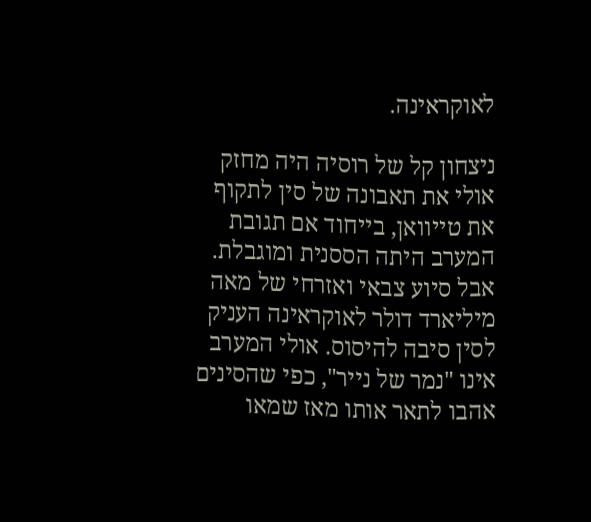לאוקראינה.

ניצחון קל של רוסיה היה מחזק אולי את תאבונה של סין לתקוף את טייוואן, בייחוד אם תגובת המערב היתה הססנית ומוגבלת. אבל סיוע צבאי ואזרחי של מאה מיליארד דולר לאוקראינה העניק לסין סיבה להיסוס. אולי המערב אינו "נמר של נייר", כפי שהסינים אהבו לתאר אותו מאז שמאו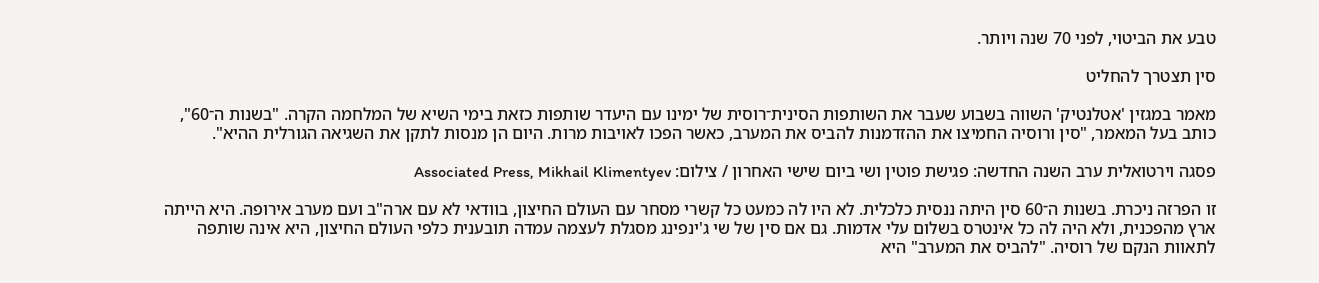טבע את הביטוי, לפני 70 שנה ויותר.

סין תצטרך להחליט

מאמר במגזין 'אטלנטיק' השווה בשבוע שעבר את השותפות הסינית־רוסית של ימינו עם היעדר שותפות כזאת בימי השיא של המלחמה הקרה. "בשנות ה־60", כותב בעל המאמר, "סין ורוסיה החמיצו את ההזדמנות להביס את המערב, כאשר הפכו לאויבות מרות. היום הן מנסות לתקן את השגיאה הגורלית ההיא".

פסגה וירטואלית ערב השנה החדשה: פגישת פוטין ושי ביום שישי האחרון / צילום: Associated Press, Mikhail Klimentyev

זו הפרזה ניכרת. בשנות ה־60 סין היתה ננסית כלכלית. לא היו לה כמעט כל קשרי מסחר עם העולם החיצון, בוודאי לא עם ארה"ב ועם מערב אירופה. היא הייתה ארץ מהפכנית, ולא היה לה כל אינטרס בשלום עלי אדמות. גם אם סין של שי ג'ינפינג מסגלת לעצמה עמדה תובענית כלפי העולם החיצון, היא אינה שותפה לתאוות הנקם של רוסיה. "להביס את המערב" היא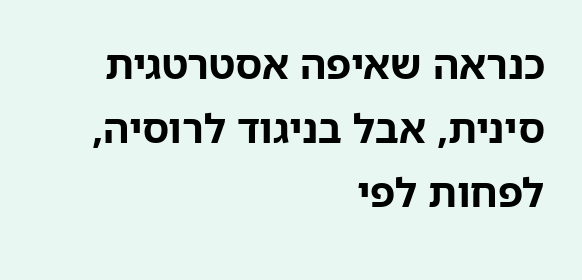כנראה שאיפה אסטרטגית סינית, אבל בניגוד לרוסיה, לפחות לפי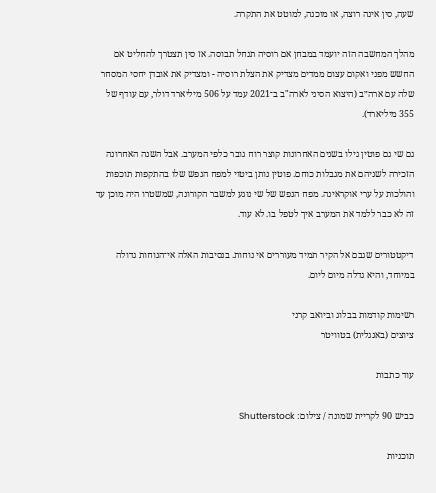שעה, סין אינה רוצה, או מוכנה, למוטט את התקרה.

מהלך המחשבה הזה יועמד במבחן אם רוסיה תנחל תבוסה. אז סין תצטרך להחליט אם החשש מפני ואקום עצום ממדים מצדיק את הצלת רוסיה - ומצדיק את אובדן יחסי המסחר שלה עם ארה״ב (היצוא הסיני לארה"ב ב־2021 עמד על 506 מיליארד דולר, עם עודף של 355 מיליארד).

גם שי גם פוטין גילו בשנים האחרונות קוצר רוח גובר כלפי המערב. אבל השנה האחרונה הזכירה לשניהם את מגבלות כוחם. פוטין נותן ביטוי למפח הנפש שלו בהתקפות תוכפות והולכות על ערי אוקראינה. מפח הנפש של שי נוגע למשבר הקורונה, שמשטרו היה מוכן עד זה לא כבר ללמד את המערב איך לטפל בו. לא עוד.

דיקטטורים שגבם אל הקיר תמיד מעוררים אי נוחות. בנסיבות האלה אי־הנוחות גדולה במיוחד, והיא גדלה מיום ליום.

רשימות קודמות בבלוג וביואב קרני
ציוצים (באנגלית) בטוויטר

עוד כתבות

כביש 90 לקריית שמונה / צילום: Shutterstock

תוכניות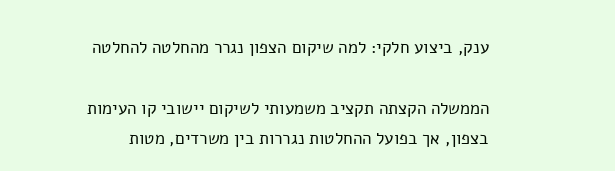ענק, ביצוע חלקי: למה שיקום הצפון נגרר מהחלטה להחלטה

הממשלה הקצתה תקציב משמעותי לשיקום יישובי קו העימות בצפון, אך בפועל ההחלטות נגררות בין משרדים, מטות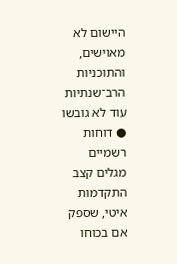היישום לא מאוישים, והתוכניות הרב־שנתיות עוד לא גובשו ● דוחות רשמיים מגלים קצב התקדמות איטי, שספק אם בכוחו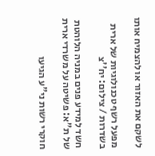לשקם את האזור או להצמיח אותו

מפעל רשף טכנולוגיות של ארית בשדרות / צילום: יח''צ

חשד למידע פנים במניה הלוהטת של ת"א: פשיטה על משרדי ארית

חוקרי רשות ני"ע הגיעו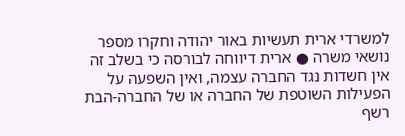למשרדי ארית תעשיות באור יהודה וחקרו מספר נושאי משרה ● ארית דיווחה לבורסה כי בשלב זה אין חשדות נגד החברה עצמה, ואין השפעה על הפעילות השוטפת של החברה או של החברה-הבת רשף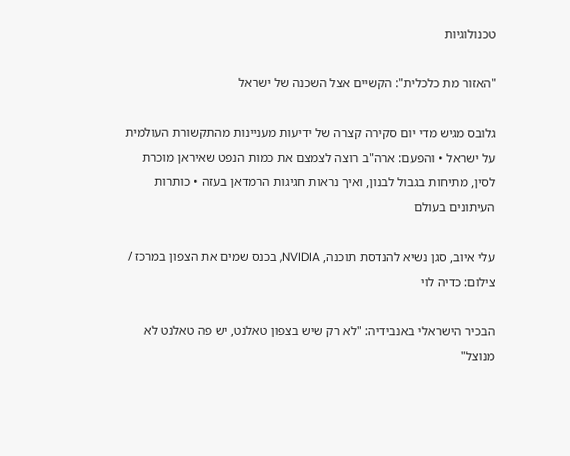טכנולוגיות

"האזור מת כלכלית": הקשיים אצל השכנה של ישראל

גלובס מגיש מדי יום סקירה קצרה של ידיעות מעניינות מהתקשורת העולמית על ישראל • והפעם: ארה"ב רוצה לצמצם את כמות הנפט שאיראן מוכרת לסין, מתיחות בגבול לבנון, ואיך נראות חגיגות הרמדאן בעזה • כותרות העיתונים בעולם

עלי איוב, סגן נשיא להנדסת תוכנה, NVIDIA, בכנס שמים את הצפון במרכז / צילום: כדיה לוי

הבכיר הישראלי באנבידיה: "לא רק שיש בצפון טאלנט, יש פה טאלנט לא מנוצל"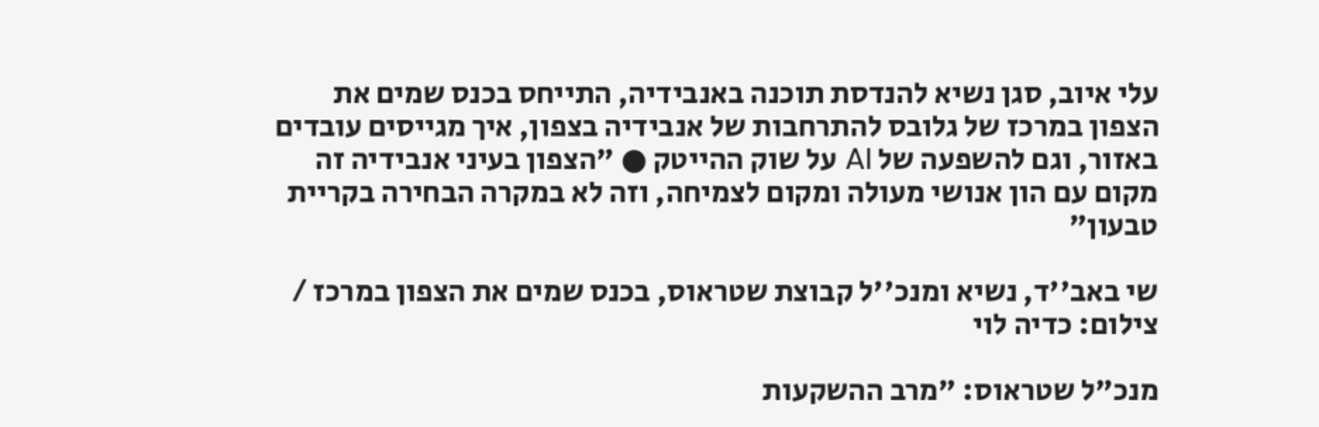עלי איוב, סגן נשיא להנדסת תוכנה באנבידיה, התייחס בכנס שמים את הצפון במרכז של גלובס להתרחבות של אנבידיה בצפון, איך מגייסים עובדים באזור, וגם להשפעה של AI על שוק ההייטק ● "הצפון בעיני אנבידיה זה מקום עם הון אנושי מעולה ומקום לצמיחה, וזה לא במקרה הבחירה בקריית טבעון"

שי באב''ד, נשיא ומנכ''ל קבוצת שטראוס, בכנס שמים את הצפון במרכז / צילום: כדיה לוי

מנכ"ל שטראוס: "מרב ההשקעות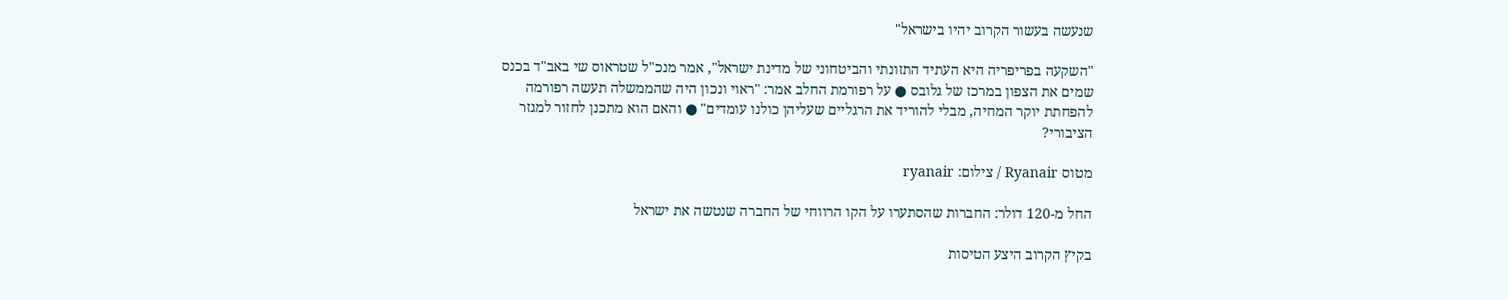שנעשה בעשור הקרוב יהיו בישראל"

"השקעה בפריפריה היא העתיד התזונתי והביטחוני של מדינת ישראל", אמר מנכ"ל שטראוס שי באב"ד בכנס שמים את הצפון במרכז של גלובס ● על רפורמת החלב אמר: "ראוי ונכון היה שהממשלה תעשה רפורמה להפחתת יוקר המחיה, מבלי להוריד את הרגליים שעליהן כולנו עומדים" ● והאם הוא מתכנן לחזור למגזר הציבורי?

מטוס Ryanair / צילום: ryanair

החל מ-120 דולר: החברות שהסתערו על הקו הרווחי של החברה שנטשה את ישראל

בקיץ הקרוב היצע הטיסות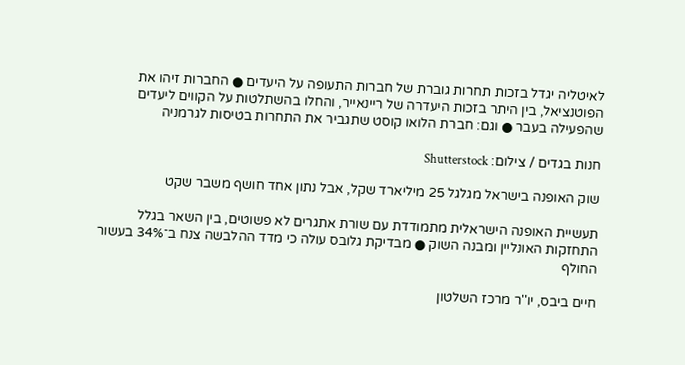לאיטליה יגדל בזכות תחרות גוברת של חברות התעופה על היעדים ● החברות זיהו את הפוטנציאל, בין היתר בזכות היעדרה של ריינאייר, והחלו בהשתלטות על הקווים ליעדים שהפעילה בעבר ● וגם: חברת הלואו קוסט שתגביר את התחרות בטיסות לגרמניה

חנות בגדים / צילום: Shutterstock

שוק האופנה בישראל מגלגל 25 מיליארד שקל, אבל נתון אחד חושף משבר שקט

תעשיית האופנה הישראלית מתמודדת עם שורת אתגרים לא פשוטים, בין השאר בגלל התחזקות האונליין ומבנה השוק ● מבדיקת גלובס עולה כי מדד ההלבשה צנח ב־34% בעשור החולף

חיים ביבס, יו''ר מרכז השלטון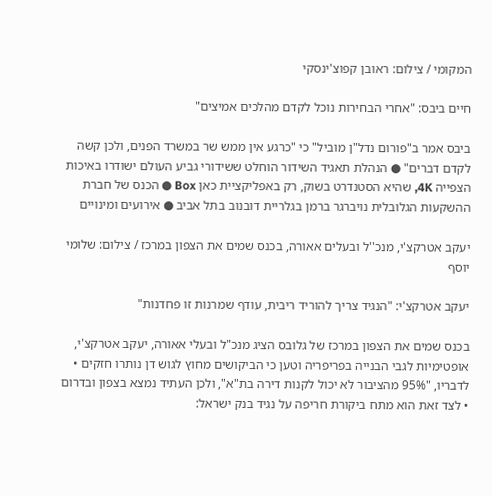המקומי / צילום: ראובן קפוצ'ינסקי

חיים ביבס: "אחרי הבחירות נוכל לקדם מהלכים אמיצים"

ביבס אמר ב"פורום נדל"ן מוביל" כי "כרגע אין ממש שר במשרד הפנים, ולכן קשה לקדם דברים" ● הנהלת תאגיד השידור הוחלט ששידורי גביע העולם ישודרו באיכות הצפייה 4K, שהיא הסטנדרט בשוק, רק באפליקציית כאן Box ● הכנס של חברת ההשקעות הגלובלית נויברגר ברמן בגלריית דובנוב בתל אביב ● אירועים ומינויים

יעקב אטרקצ'י, מנכ''ל ובעלים אאורה, בכנס שמים את הצפון במרכז / צילום: שלומי יוסף

יעקב אטרקצ'י: "הנגיד צריך להוריד ריבית, עודף שמרנות זו פחדנות"

בכנס שמים את הצפון במרכז של גלובס הציג מנכ"ל ובעלי אאורה, יעקב אטרקצ'י, אופטימיות לגבי הבנייה בפריפריה וטען כי הביקושים מחוץ לגוש דן נותרו חזקים • לדבריו, "95% מהציבור לא יכול לקנות דירה בת"א", ולכן העתיד נמצא בצפון ובדרום • לצד זאת הוא מתח ביקורת חריפה על נגיד בנק ישראל: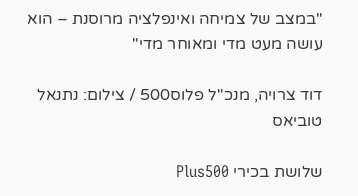"במצב של צמיחה ואינפלציה מרוסנת – הוא עושה מעט מדי ומאוחר מדי"

דוד צרויה, מנכ''ל פלוס500 / צילום: נתנאל טוביאס

שלושת בכירי Plus500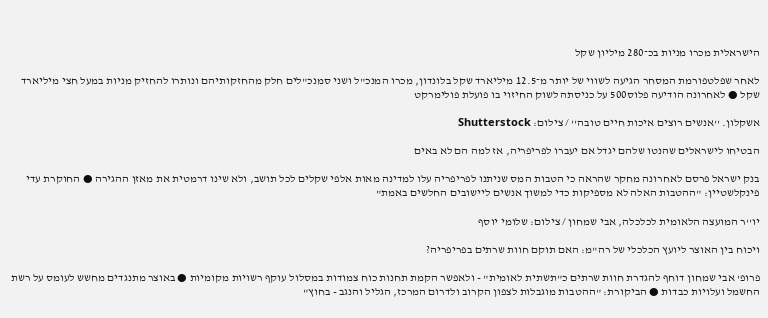הישראלית מכרו מניות בכ־280 מיליון שקל

לאחר שפלטפורמת המסחר הגיעה לשווי של יותר מ־12.5 מיליארד שקל בלונדון, מכרו המנכ"ל ושני סמנכ"לים חלק מהחזקותיהם ונותרו להחזיק מניות במעל חצי מיליארד שקל ● לאחרונה הודיעה פלוס500 על כניסתה לשוק החיזוי בו פועלת פולימרקט

אשקלון. ''אנשים רוצים איכות חיים טובה'' / צילום: Shutterstock

הבטיחו לישראלים שהנטו שלהם יגדל אם יעברו לפריפריה, אז למה הם לא באים

בנק ישראל פרסם לאחרונה מחקר שהראה כי הטבות המס שניתנו לפריפריה עלו למדינה מאות אלפי שקלים לכל תושב, ולא שינו דרמטית את מאזן ההגירה ● החוקרת עדי פינקלשטיין: "ההטבות האלה לא מספיקות כדי למשוך אנשים ליישובים החלשים באמת"

יו''ר המועצה הלאומית לכלכלה, אבי שמחון / צילום: שלומי יוסף

ויכוח בין האוצר ליועץ הכלכלי של רה"מ: האם תוקם חוות שרתים בפריפריה?

פרופ' אבי שמחון דוחף להגדרת חוות שרתים כ"תשתית לאומית" - ולאפשר הקמת תחנות כוח צמודות במסלול עוקף רשויות מקומיות ● באוצר מתנגדים מחשש לעומס על רשת החשמל ועלויות כבדות ● הביקורת: "ההטבות מוגבלות לצפון הקרוב ולדרום המרכז, הגליל והנגב - בחוץ"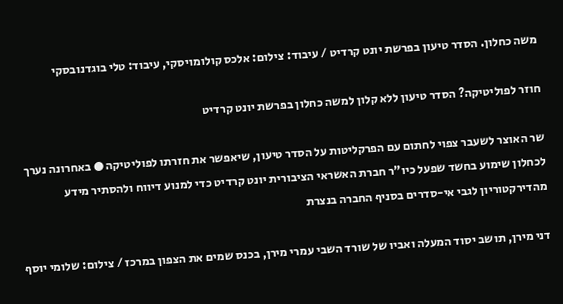משה כחלון. הסדר טיעון בפרשת יונט קרדיט / עיבוד: צילום: אלכס קולומויסקי, עיבוד: טלי בוגדנובסקי

חוזר לפוליטיקה? הסדר טיעון ללא קלון למשה כחלון בפרשת יונט קרדיט

שר האוצר לשעבר צפוי לחתום עם הפרקליטות על הסדר טיעון, שיאפשר את חזרתו לפוליטיקה ● באחרונה נערך לכחלון שימוע בחשד שפעל כיו"ר חברת האשראי הציבורית יונט קרדיט כדי למנוע דיווח ולהסתיר מידע מהדירקטוריון לגבי אי-סדרים בסניף החברה בנצרת

דני מירן, תושב יסוד המעלה ואביו של שורד השבי עמרי מירן, בכנס שמים את הצפון במרכז / צילום: שלומי יוסף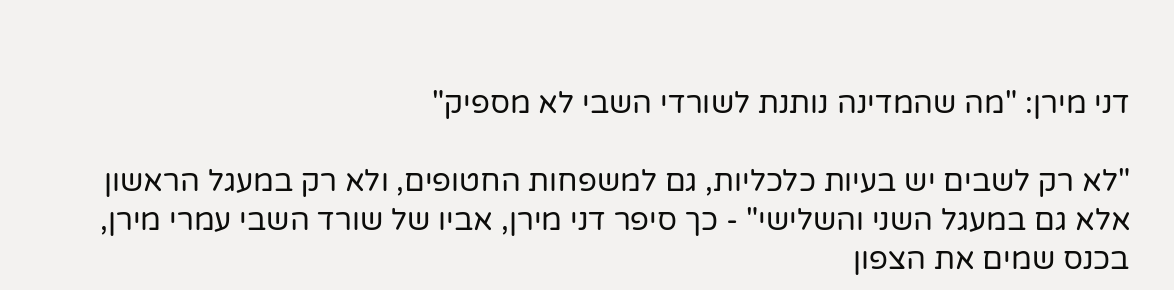דני מירן: "מה שהמדינה נותנת לשורדי השבי לא מספיק"

"לא רק לשבים יש בעיות כלכליות, גם למשפחות החטופים, ולא רק במעגל הראשון אלא גם במעגל השני והשלישי" - כך סיפר דני מירן, אביו של שורד השבי עמרי מירן, בכנס שמים את הצפון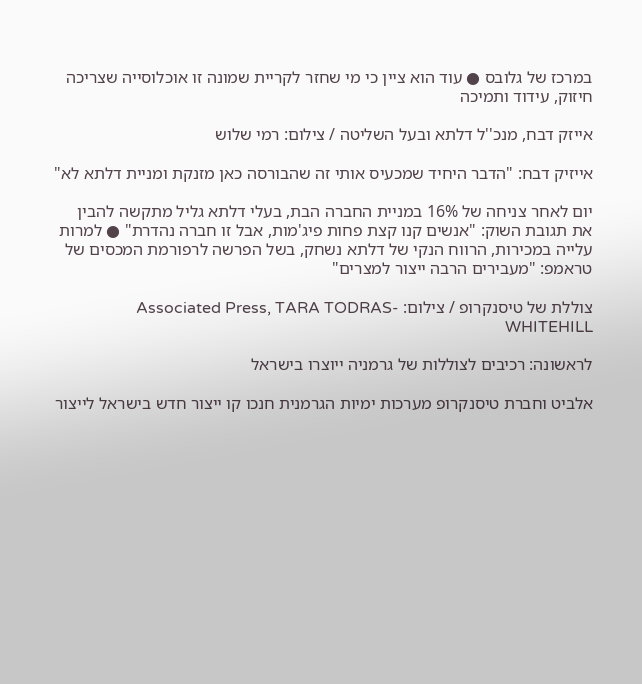במרכז של גלובס ● עוד הוא ציין כי מי שחזר לקריית שמונה זו אוכלוסייה שצריכה חיזוק, עידוד ותמיכה

אייזק דבח, מנכ''ל דלתא ובעל השליטה / צילום: רמי שלוש

אייזיק דבח: "הדבר היחיד שמכעיס אותי זה שהבורסה כאן מזנקת ומניית דלתא לא"

יום לאחר צניחה של 16% במניית החברה הבת, בעלי דלתא גליל מתקשה להבין את תגובת השוק: "אנשים קנו קצת פחות פיג'מות, אבל זו חברה נהדרת" ● למרות עלייה במכירות, הרווח הנקי של דלתא נשחק, בשל הפרשה לרפורמת המכסים של טראמפ: "מעבירים הרבה ייצור למצרים"

צוללת של טיסנקרופ / צילום: Associated Press, TARA TODRAS-WHITEHILL

לראשונה: רכיבים לצוללות של גרמניה ייוצרו בישראל

אלביט וחברת טיסנקרופ מערכות ימיות הגרמנית חנכו קו ייצור חדש בישראל לייצור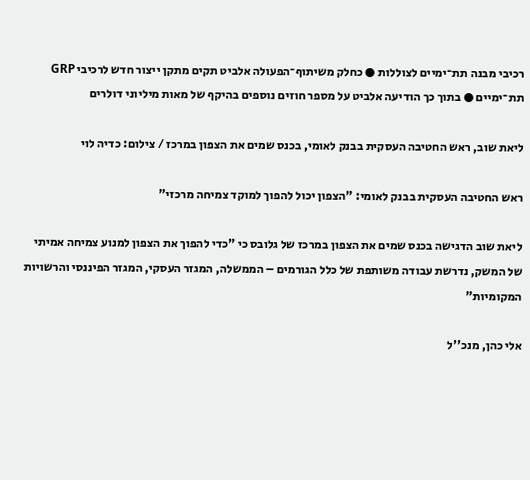רכיבי מבנה תת־ימיים לצוללות ● כחלק משיתוף־הפעולה אלביט תקים מתקן ייצור חדש לרכיבי GRP תת־ימיים ● בתוך כך הודיעה אלביט על מספר חוזים נוספים בהיקף של מאות מיליוני דולרים

ליאת שוב, ראש החטיבה העסקית בבנק לאומי, בכנס שמים את הצפון במרכז / צילום: כדיה לוי

ראש החטיבה העסקית בבנק לאומי: "הצפון יכול להפוך למוקד צמיחה מרכזי"

ליאת שוב הדגישה בכנס שמים את הצפון במרכז של גלובס כי "כדי להפוך את הצפון למנוע צמיחה אמיתי של המשק, נדרשת עבודה משותפת של כלל הגורמים – הממשלה, המגזר העסקי, המגזר הפיננסי והרשויות המקומיות"

אלי כהן, מנכ''ל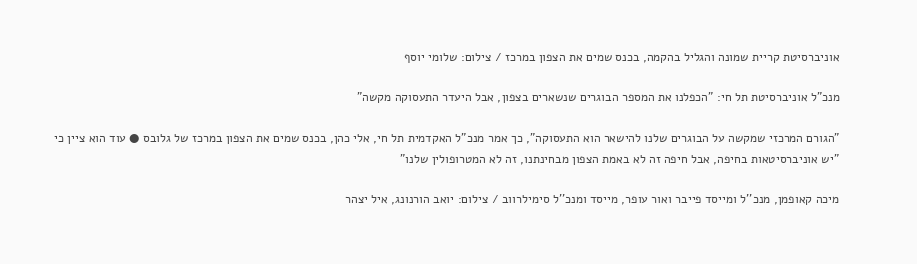אוניברסיטת קריית שמונה והגליל בהקמה, בכנס שמים את הצפון במרכז / צילום: שלומי יוסף

מנכ"ל אוניברסיטת תל חי: "הכפלנו את המספר הבוגרים שנשארים בצפון, אבל היעדר התעסוקה מקשה"

"הגורם המרכזי שמקשה על הבוגרים שלנו להישאר הוא התעסוקה", כך אמר מנכ"ל האקדמית תל חי, אלי כהן, בכנס שמים את הצפון במרכז של גלובס ● עוד הוא ציין כי "יש אוניברסיטאות בחיפה, אבל חיפה זה לא באמת הצפון מבחינתנו, זה לא המטרופולין שלנו"

מיכה קאופמן, מנכ''ל ומייסד פייבר ואור עופר, מייסד ומנכ''ל סימילרווב / צילום: יואב הורנונג, איל יצהר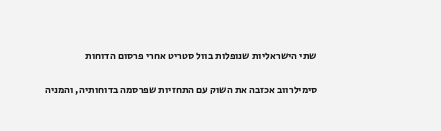שתי הישראליות שנופלות בוול סטריט אחרי פרסום הדוחות

סימילרווב אכזבה את השוק עם התחזיות שפרסמה בדוחותיה, והמניה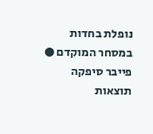נופלת בחדות במסחר המוקדם ● פייבר סיפקה תוצאות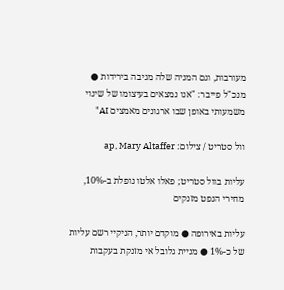מעורבות, וגם המניה שלה מגיבה בירידות ● מנכ"ל פייבר: "אנו נמצאים בעיצומו של שינוי משמעותי באופן שבו ארגונים מאמצים AI"

וול סטריט / צילום: ap, Mary Altaffer

עליות בוול סטריט; פאלו אלטו נופלת ב-10%, מחירי הנפט מזנקים

עליות באירופה ● מוקדם יותר, הניקיי רשם עליות של כ-1% ● מניית גלובל אי מזנקת בעקבות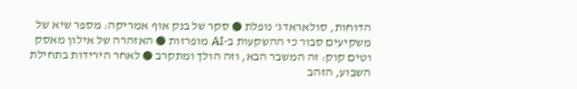הדוחות, סולאראדג' נופלת ● סקר של בנק אוף אמריקה: מספר שיא של משקיעים סבור כי ההשקעות ב-AI מופרזות ● האזהרה של אילון מאסק וטים קוק: זה המשבר הבא, וזה הולך ומתקרב ● לאחר הירידות בתחילת השבוע, הזהב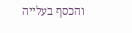והכסף בעלייה